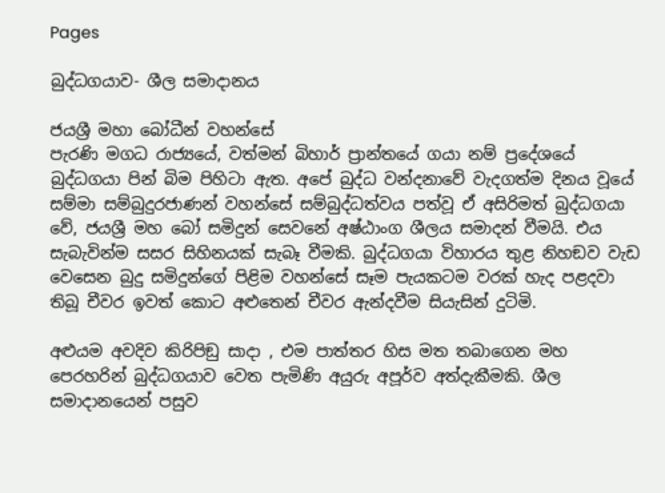Pages

බුද්ධගයාව- ශීල සමාදානය

ජයශ්‍රී මහා බෝධීන් වහන්සේ
පැරණි මගධ රාජ්‍යයේ, වත්මන් බිහාර් ප්‍රාන්තයේ ගයා නම් ප්‍රදේශයේ බුද්ධගයා පින් බිම පිහිටා ඇත. අපේ බුද්ධ වන්දනාවේ වැදගත්ම දිනය වූයේ සම්මා සම්බුදුරජාණන් වහන්සේ සම්බුද්ධත්වය පත්වූ ඒ අසිරිමත් බුද්ධගයා වේ, ජයශ්‍රී මහ බෝ සමිදුන් සෙවනේ අෂ්ඨාංග ශීලය සමාදන් වීමයි. එය සැබැවින්ම සසර සිහිනයක් සැබෑ වීමකි. බුද්ධගයා විහාරය තුළ නිහඞව වැඩ වෙසෙන බුදු සමිදුන්ගේ පිළිම වහන්සේ සෑම පැයකටම වරක් හැද පළදවා තිබූ චීවර ඉවත් කොට අළුතෙන් චීවර ඇන්දවීම සියැසින් දුටිමි.

අළුයම අවදිව කිරිපිඞු සාදා , එම පාත්තර හිස මත තබාගෙන මහ පෙරහරින් බුද්ධගයාව වෙත පැමිණි අයුරු අපූර්ව අත්දැකීමකි. ශීල සමාදානයෙන් පසුව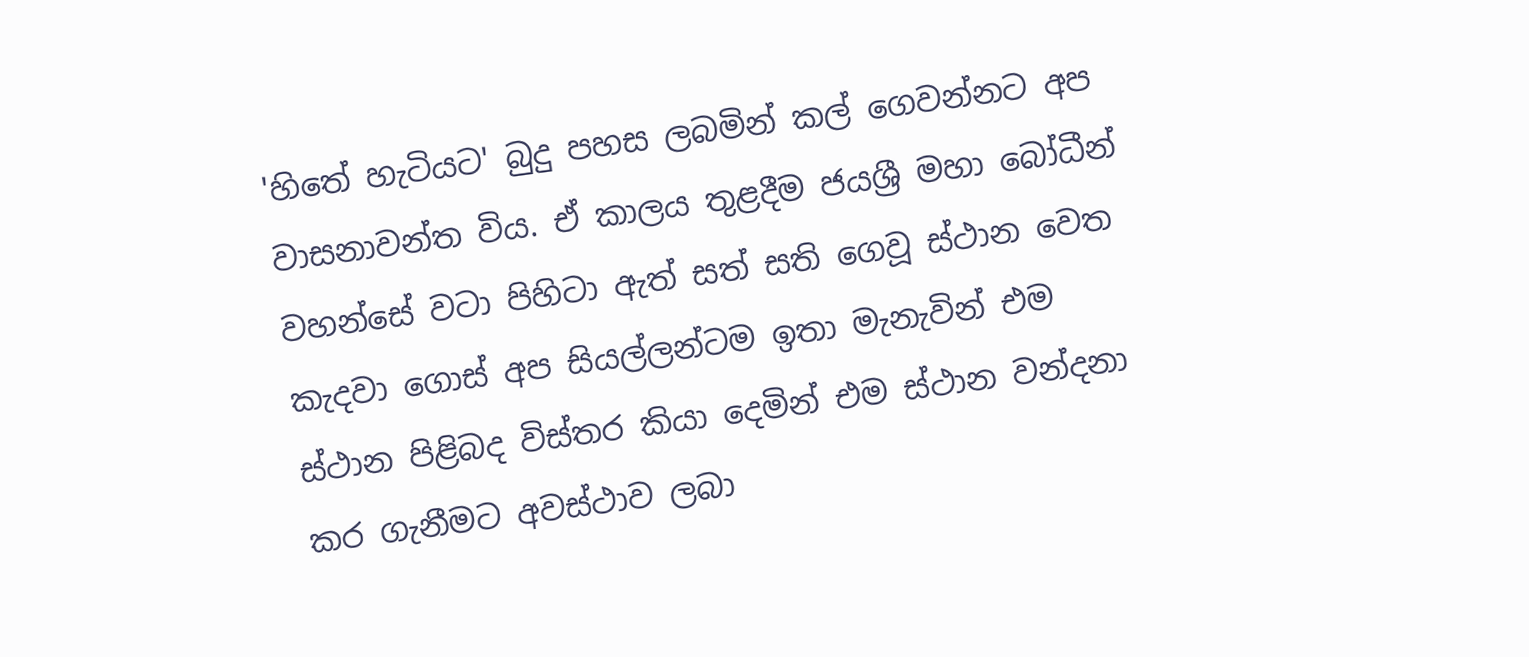'හිතේ හැටියට' බුදු පහස ලබමින් කල් ගෙවන්නට අප වාසනාවන්ත විය. ඒ කාලය තුළදීම ජයශ්‍රී මහා බෝධීන් වහන්සේ වටා පිහිටා ඇත් සත් සති ගෙවූ ස්ථාන වෙත කැදවා ගොස් අප සියල්ලන්ටම ඉතා මැනැවින් එම ස්ථාන පිළිබද විස්තර කියා දෙමින් එම ස්ථාන වන්දනා කර ගැනීමට අවස්ථාව ලබා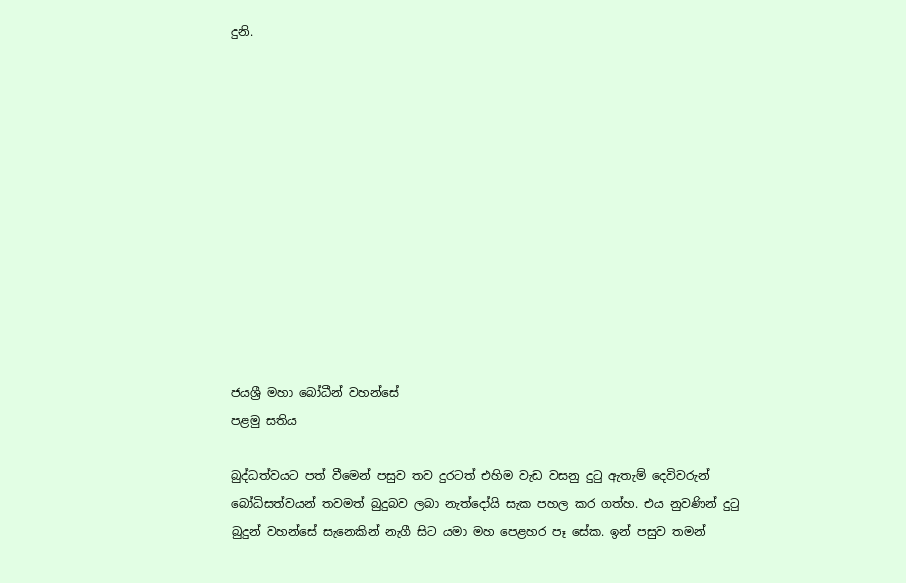දුනි.












ජයශ්‍රී මහා බෝධීන් වහන්සේ
පළමු සතිය

බුද්ධත්වයට පත් වීමෙන් පසුව තව දුරටත් එහිම වැඩ වසනු දුටු ඇතැම් දෙවිවරුන් බෝධිසත්වයන් තවමත් බුදුබව ලබා නැත්දෝයි සැක පහල කර ගත්හ. එය නුවණින් දුටු බුදුන් වහන්සේ සැනෙකින් නැගී සිට යමා මහ පෙළහර පෑ සේක. ඉන් පසුව තමන්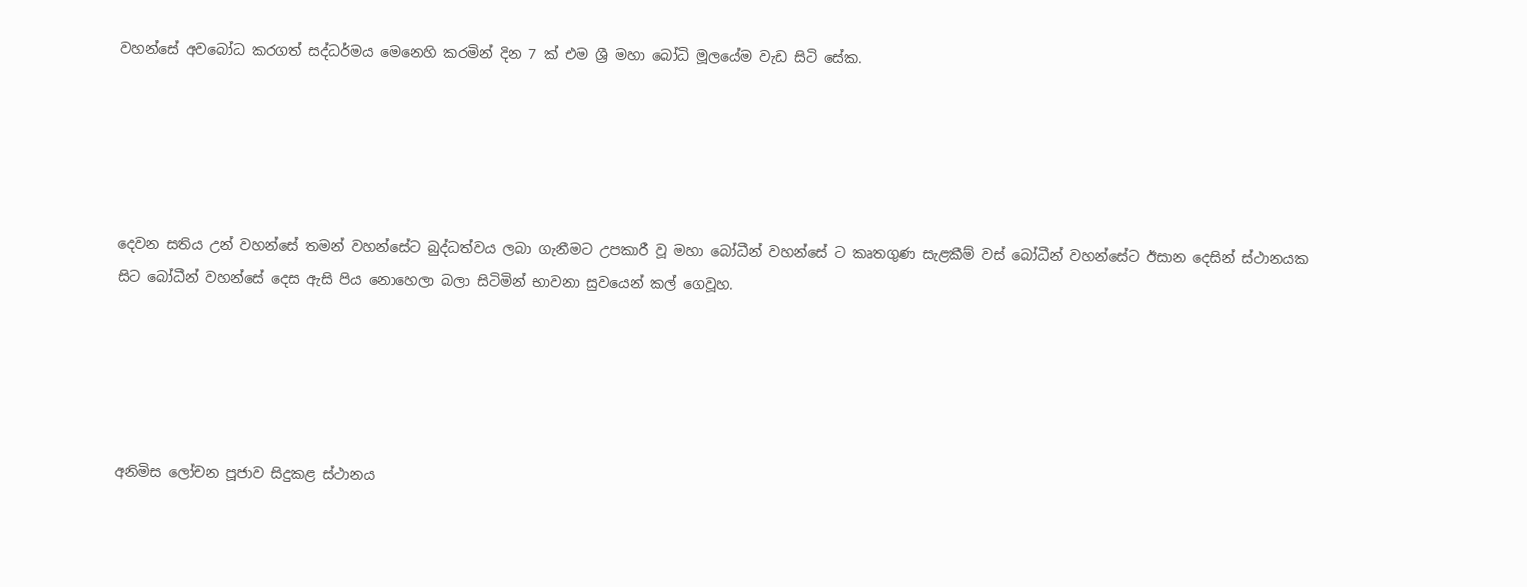වහන්සේ අවබෝධ කරගත් සද්ධර්මය මෙනෙහි කරමින් දින 7 ක් එම ශ්‍රී මහා බෝධි මූලයේම වැඩ සිටි සේක.





දෙවන සතිය උන් වහන්සේ තමන් වහන්සේට බුද්ධත්වය ලබා ගැනීමට උපකාරී වූ මහා බෝධීන් වහන්සේ ට කෘතගුණ සැළකීම් වස් බෝධීන් වහන්සේට ඊසාන දෙසින් ස්ථානයක සිට බෝධීන් වහන්සේ දෙස ඇසි පිය නොහෙලා බලා සිටිමින් භාවනා සුවයෙන් කල් ගෙවූහ.





අනිමිස ලෝචන පූජාව සිදුකළ ස්ථානය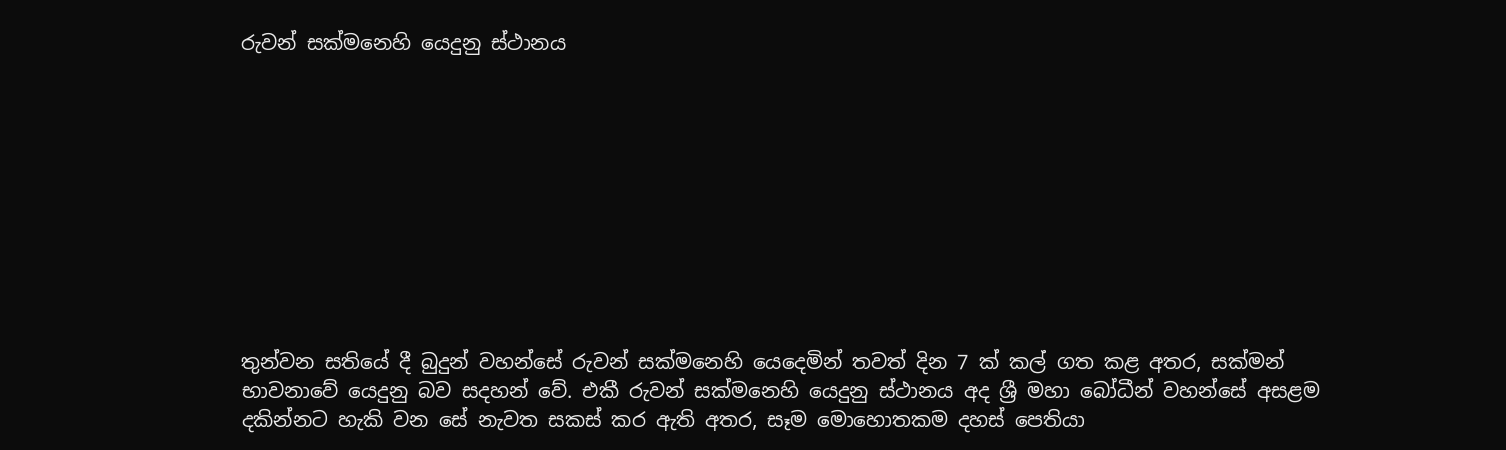රුවන් සක්මනෙහි යෙදුනු ස්ථානය










තුන්වන සතියේ දී බුදුන් වහන්සේ රුවන් සක්මනෙහි යෙදෙමින් තවත් දින 7 ක් කල් ගත කළ අතර, සක්මන් භාවනාවේ යෙදුනු බව සදහන් වේ. එකී රුවන් සක්මනෙහි යෙදුනු ස්ථානය අද ශ්‍රී මහා බෝධීන් වහන්සේ අසළම දකින්නට හැකි වන සේ නැවත සකස් කර ඇති අතර, සෑම මොහොතකම දහස් පෙතියා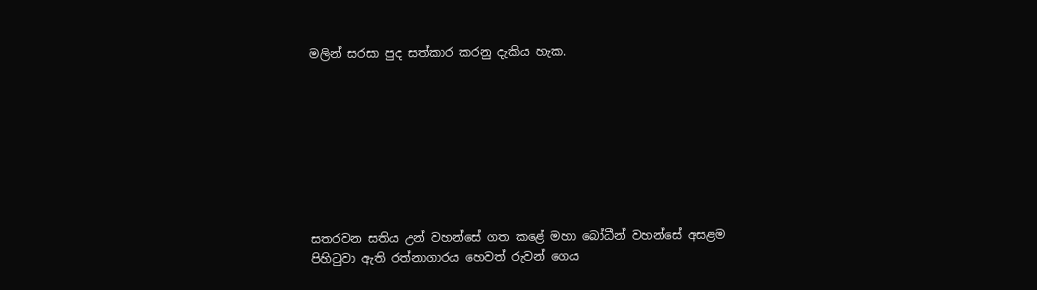මලින් සරසා පුද සත්කාර කරනු දැකිය හැක.








සතරවන සතිය උන් වහන්සේ ගත කළේ මහා බෝධීන් වහන්සේ අසළම පිහිටුවා ඇති රත්නාගාරය හෙවත් රුවන් ගෙය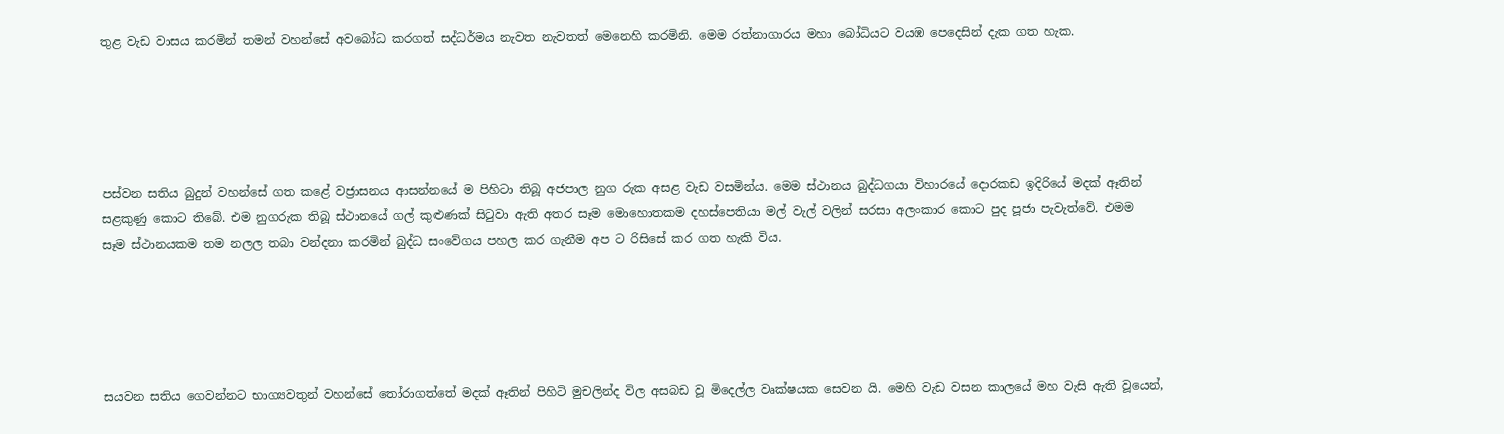තුළ වැඩ වාසය කරමින් තමන් වහන්සේ අවබෝධ කරගත් සද්ධර්මය නැවත නැවතත් මෙනෙහි කරමිනි. මෙම රත්නාගාරය මහා බෝධියට වයඹ පෙදෙසින් දැක ගත හැක.





පස්වන සතිය බුදුන් වහන්සේ ගත කළේ වජ්‍රාසනය ආසන්නයේ ම පිහිටා තිබූ අජපාල නුග රුක අසළ වැඩ වසමින්ය. මෙම ස්ථානය බුද්ධගයා විහාරයේ දොරකඩ ඉදිරියේ මදක් ඈතින් සළකුණු කොට තිබේ. එම නුගරුක තිබූ ස්ථානයේ ගල් කුළුණක් සිටුවා ඇති අතර සෑම මොහොතකම දහස්පෙතියා මල් වැල් වලින් සරසා අලංකාර කොට පුද පූජා පැවැත්වේ. එමම සෑම ස්ථානයකම තම නලල තබා වන්දනා කරමින් බුද්ධ සංවේගය පහල කර ගැනීම අප ට රිසිසේ කර ගත හැකි විය.





සයවන සතිය ගෙවන්නට භාග්‍යවතුන් වහන්සේ තෝරාගත්තේ මදක් ඈතින් පිහිටි මුචලින්ද විල අසබඩ වූ මිදෙල්ල වෘක්ෂයක සෙවන යි. මෙහි වැඩ වසන කාලයේ මහ වැසි ඇති වූයෙන්,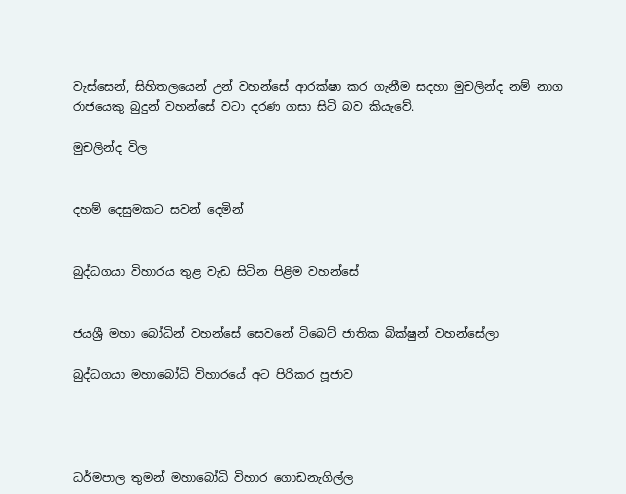වැස්සෙන්, සිහිතලයෙන් උන් වහන්සේ ආරක්ෂා කර ගැනීම සදහා මුචලින්ද නම් නාග රාජයෙකු බුදුන් වහන්සේ වටා දරණ ගසා සිටි බව කියැවේ.

මුචලින්ද විල


දහම් දෙසුමකට සවන් දෙමින්


බුද්ධගයා විහාරය තුළ වැඩ සිටින පිළිම වහන්සේ


ජයශ්‍රී මහා බෝධින් වහන්සේ සෙවනේ ටිබෙට් ජාතික බික්ෂුන් වහන්සේලා

බුද්ධගයා මහාබෝධි විහාරයේ අට පිරිකර පූජාව




ධර්මපාල තුමන් මහාබෝධි විහාර ගොඩනැගිල්ල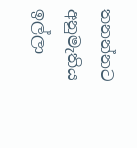තනන්නට අනුමැතිය ඉල්ලා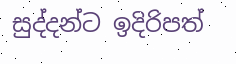සුද්දන්ට ඉදිරිපත්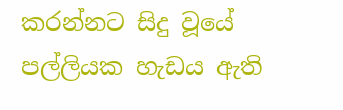කරන්නට සිදු වූයේ පල්ලියක හැඩය ඇති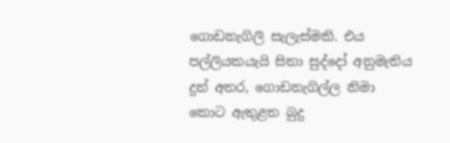ගොඩනැගිලි සැලැස්මකි. එය පල්ලියකයැයි සිතා සුද්දෝ අනුමැතිය දුන් අතර, ගොඩනැගිල්ල නිමා කොට ඇතුළත බුදු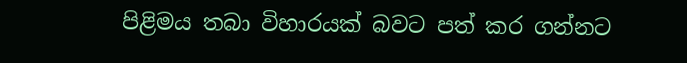පිළිමය තබා විහාරයක් බවට පත් කර ගන්නට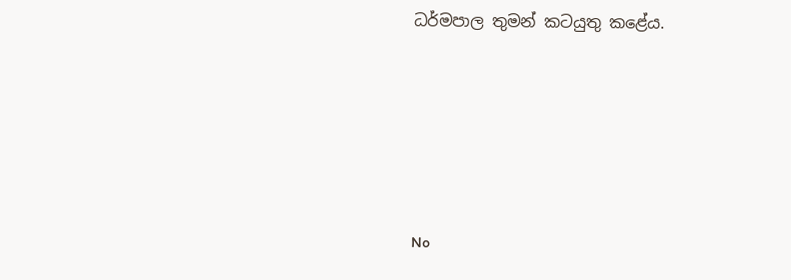ධර්මපාල තුමන් කටයුතු කළේය.






No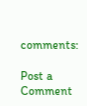comments:

Post a Comment